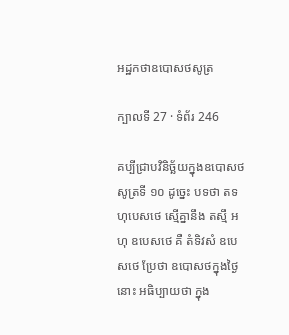អដ្ឋកថាឧបោសថសូត្រ

ក្បាលទី 27 · ទំព័រ 246

គប្បីជ្រាបវិនិច្ឆ័យក្នុងឧបោសថសូត្រទី ១០ ដូច្នេះ បទថា តទហុបេសថេ ស្មើគ្នានឹង តស្មឹ អហុ ឧបេសថេ គឺ តំទិវសំ ឧបេសថេ ប្រែថា ឧបោសថក្នុងថ្ងៃនោះ អធិប្បាយថា ក្នុង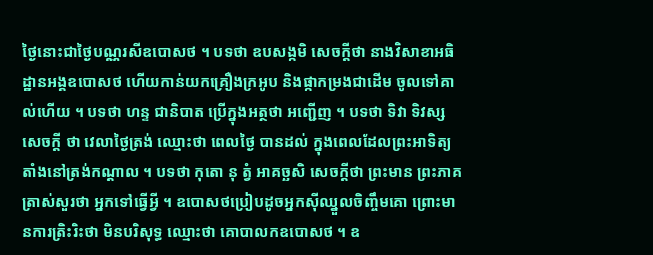ថ្ងៃនោះជាថ្ងៃបណ្ណរសីឧបោសថ ។ បទថា ឧបសង្កមិ សេចក្តីថា នាងវិសាខាអធិដ្ឋានអង្គឧបោសថ ហើយកាន់យកគ្រឿងក្រអូប និងផ្កាកម្រងជាដើម ចូលទៅគាល់ហើយ ។ បទថា ហន្ទ ជានិបាត ប្រើក្នុងអត្ថថា អញ្ជើញ ។ បទថា ទិវា ទិវស្ស សេចក្តី ថា វេលាថ្ងៃត្រង់ ឈ្មោះថា ពេលថ្ងៃ បានដល់ ក្នុងពេលដែលព្រះអាទិត្យ តាំងនៅត្រង់កណ្តាល ។ បទថា កុតោ នុ ត្វំ អាគច្ឆសិ សេចក្តីថា ព្រះមាន ព្រះភាគត្រាស់សួរថា អ្នកទៅធ្វើអ្វី ។ ឧបោសថប្រៀបដូចអ្នកស៊ីឈ្នួលចិញ្ចឹមគោ ព្រោះមានការត្រិះរិះថា មិនបរិសុទ្ធ ឈ្មោះថា គោបាលកឧបោសថ ។ ឧ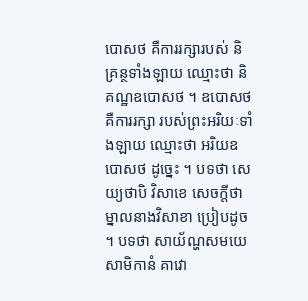បោសថ គឺការរក្សារបស់ និគ្រន្ថទាំងឡាយ ឈ្មោះថា និគណ្ឋឧបោសថ ។ ឧបោសថ គឺការរក្សា របស់ព្រះអរិយៈទាំងឡាយ ឈ្មោះថា អរិយឧបោសថ ដូច្នេះ ។ បទថា សេយ្យថាបិ វិសាខេ សេចក្តីថា ម្នាលនាងវិសាខា ប្រៀបដូច ។ បទថា សាយ័ណ្ហសមយេ សាមិកានំ គាវោ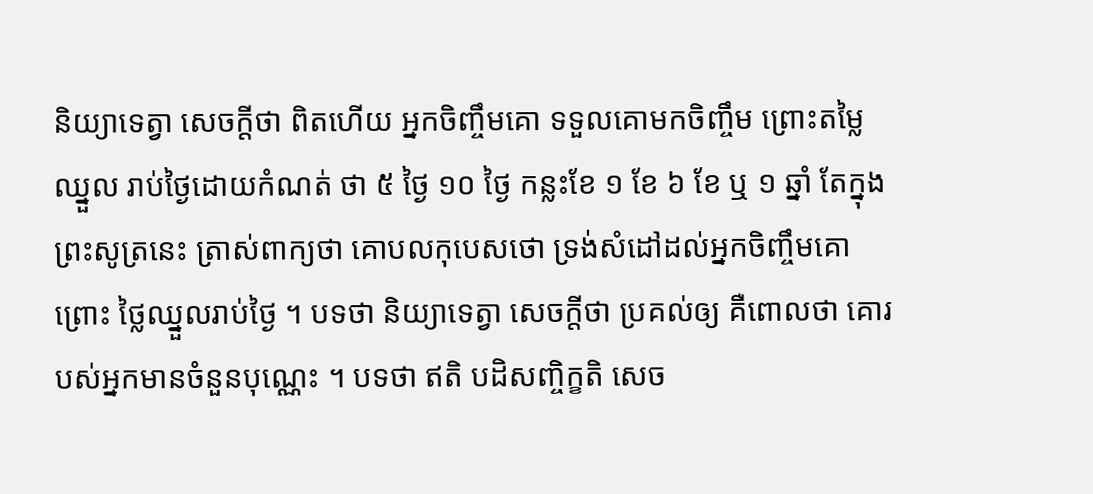និយ្យាទេត្វា សេចក្តីថា ពិតហើយ អ្នកចិញ្ចឹមគោ ទទួលគោមកចិញ្ចឹម ព្រោះតម្លៃឈ្នួល រាប់ថ្ងៃដោយកំណត់ ថា ៥ ថ្ងៃ ១០ ថ្ងៃ កន្លះខែ ១ ខែ ៦ ខែ ឬ ១ ឆ្នាំ តែក្នុងព្រះសូត្រនេះ ត្រាស់ពាក្យថា គោបលកុបេសថោ ទ្រង់សំដៅដល់អ្នកចិញ្ចឹមគោ ព្រោះ ថ្លៃឈ្នួលរាប់ថ្ងៃ ។ បទថា និយ្យាទេត្វា សេចក្តីថា ប្រគល់ឲ្យ គឺពោលថា គោរបស់អ្នកមានចំនួនបុណ្ណេះ ។ បទថា ឥតិ បដិសញ្ចិក្ខតិ សេច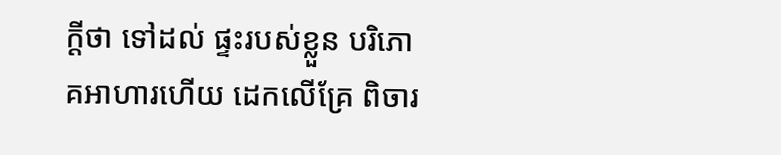ក្តីថា ទៅដល់ ផ្ទះរបស់ខ្លួន បរិភោគអាហារហើយ ដេកលើគ្រែ ពិចារ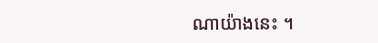ណាយ៉ាងនេះ ។